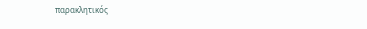παρακλητικός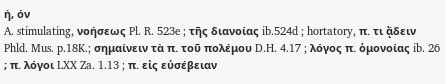ή, όν
A. stimulating, νοήσεως Pl. R. 523e ; τῆς διανοίας ib.524d ; hortatory, π. τι ᾄδειν Phld. Mus. p.18K.; σημαίνειν τὰ π. τοῦ πολέμου D.H. 4.17 ; λόγος π. ὁμονοίας ib. 26 ; π. λόγοι LXX Za. 1.13 ; π. εἰς εὐσέβειαν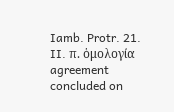Iamb. Protr. 21.
II. π. ὁμολογία agreement concluded on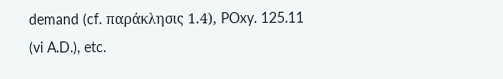demand (cf. παράκλησις 1.4), POxy. 125.11 (vi A.D.), etc.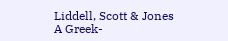Liddell, Scott & Jones
A Greek-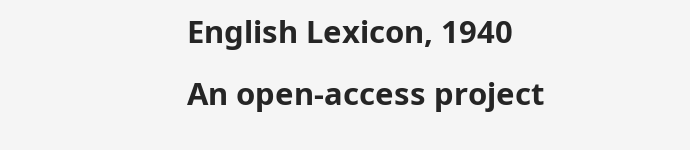English Lexicon, 1940
An open-access project